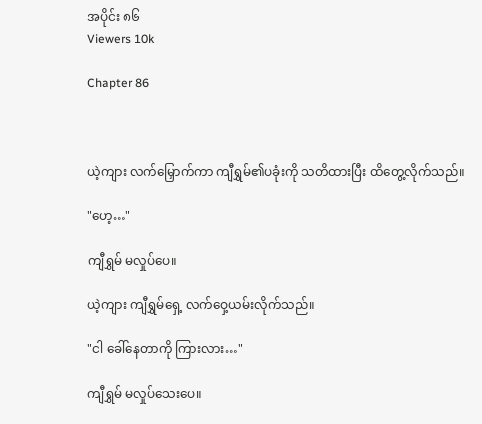အပိုင်း ၈၆
Viewers 10k

Chapter 86



ယဲ့ကျား လက်မြှောက်ကာ ကျီရွှမ်၏ပခုံးကို သတိထားပြီး ထိတွေ့လိုက်သည်။

"ဟေ့…"

ကျီရွှမ် မလှုပ်ပေ။

ယဲ့ကျား ကျီရွှမ်ရှေ့ လက်ဝှေ့ယမ်းလိုက်သည်။

"ငါ ခေါ်နေတာကို ကြားလား…"

ကျီရွှမ် မလှုပ်သေးပေ။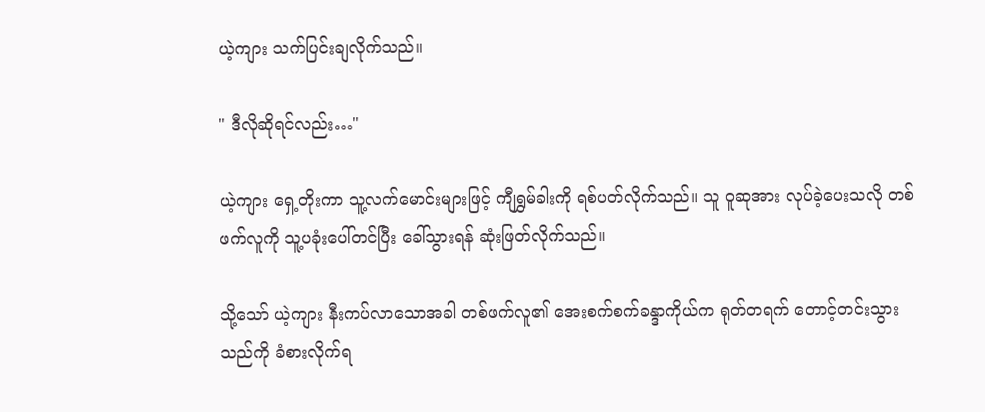ယဲ့ကျား သက်ပြင်းချလိုက်သည်။

" ဒီလိုဆိုရင်လည်း…"

ယဲ့ကျား ရှေ့တိုးကာ သူ့လက်မောင်းများဖြင့် ကျီရွှမ်ခါးကို ရစ်ပတ်လိုက်သည်။ သူ ဝူဆုအား လုပ်ခဲ့ပေးသလို တစ်ဖက်လူကို သူ့ပခုံးပေါ်တင်ပြီး ခေါ်သွားရန် ဆုံးဖြတ်လိုက်သည်။

သို့သော် ယဲ့ကျား နီးကပ်လာသောအခါ တစ်ဖက်လူ၏ အေးစက်စက်ခန္ဒာကိုယ်က ရုတ်တရက် တောင့်တင်းသွားသည်ကို ခံစားလိုက်ရ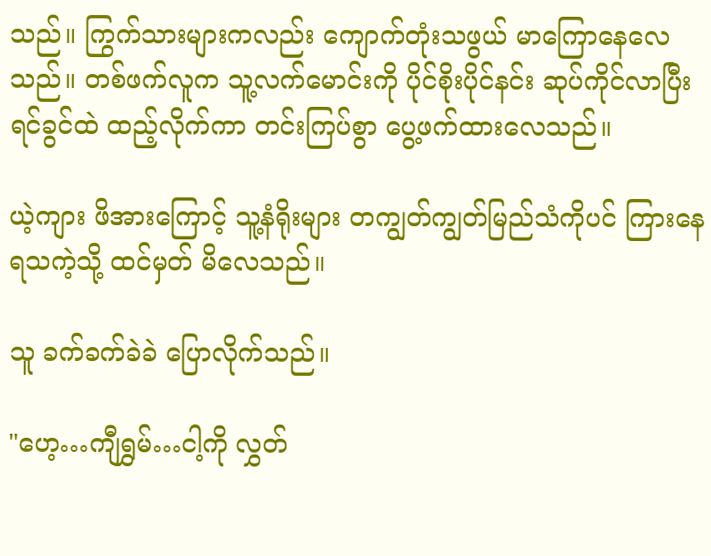သည်။ ကြွက်သားများကလည်း ကျောက်တုံးသဖွယ် မာကြောနေလေသည်။ တစ်ဖက်လူက သူ့လက်မောင်းကို ပိုင်စိုးပိုင်နင်း ဆုပ်ကိုင်လာပြီး ရင်ခွင်ထဲ ထည့်လိုက်ကာ တင်းကြပ်စွာ ပွေ့ဖက်ထားလေသည်။

ယဲ့ကျား ဖိအားကြောင့် သူ့နံရိုးများ တကျွတ်ကျွတ်မြည်သံကိုပင် ကြားနေရသကဲ့သို့ ထင်မှတ် မိလေသည်။

သူ ခက်ခက်ခဲခဲ ပြောလိုက်သည်။

"ဟေ့…ကျီရွှမ်…ငါ့ကို လွှတ်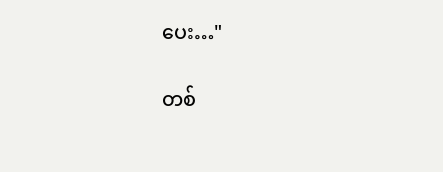ပေး…"

တစ်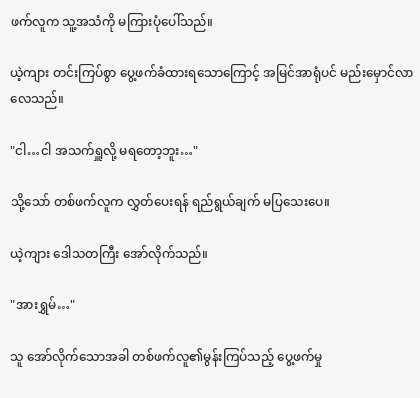ဖက်လူက သူ့အသံကို မကြားပုံပေါ်သည်။

ယဲ့ကျား တင်းကြပ်စွာ ပွေ့ဖက်ခံထားရသောကြောင့် အမြင်အာရုံပင် မည်းမှောင်လာလေသည်။

"ငါ…ငါ အသက်ရှူလို့ မရတော့ဘူး…"

သို့သော် တစ်ဖက်လူက လွှတ်ပေးရန် ရည်ရွယ်ချက် မပြသေးပေ။

ယဲ့ကျား ဒေါသတကြီး အော်လိုက်သည်။

"အားရွှမ်…"

သူ အော်လိုက်သောအခါ တစ်ဖက်လူ၏မွန်းကြပ်သည့် ပွေ့ဖက်မှု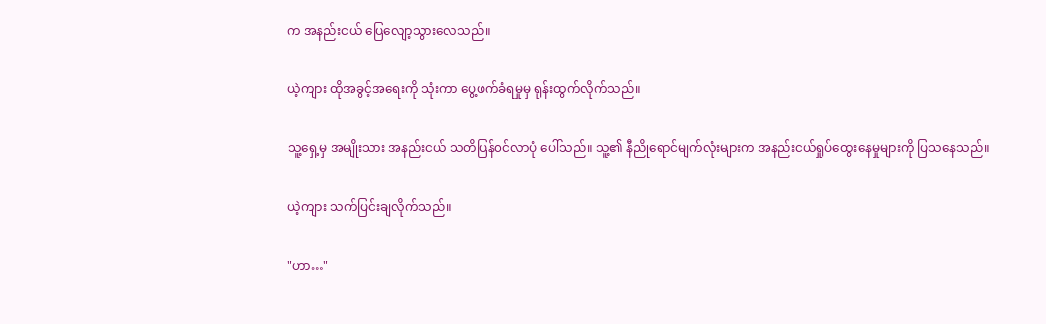က အနည်းငယ် ပြေလျော့သွားလေသည်။

ယဲ့ကျား ထိုအခွင့်အရေးကို သုံးကာ ပွေ့ဖက်ခံရမှုမှ ရုန်းထွက်လိုက်သည်။

သူ့ရှေ့မှ အမျိုးသား အနည်းငယ် သတိပြန်၀င်လာပုံ ပေါ်သည်။ သူ့၏ နီညိုရောင်မျက်လုံးများက အနည်းငယ်ရှုပ်ထွေးနေမှုများကို ပြသနေသည်။

ယဲ့ကျား သက်ပြင်းချလိုက်သည်။

"ဟာ…"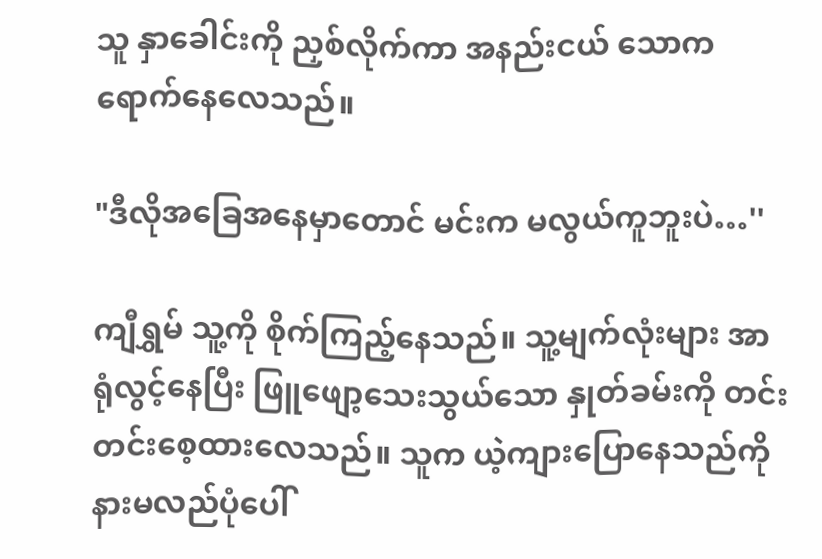သူ နှာခေါင်းကို ညှစ်လိုက်ကာ အနည်းငယ် သောကရောက်နေလေသည်။

"ဒီလိုအခြေအနေမှာ‌တောင် မင်းက မလွယ်ကူဘူးပဲ…''

ကျီရွှမ် သူ့ကို စိုက်ကြည့်နေသည်။ သူ့မျက်လုံးများ အာရုံလွင့်နေပြီး ဖြူဖျော့သေးသွယ်သော နှုတ်ခမ်းကို တင်းတင်းစေ့ထားလေသည်။ သူက ယဲ့ကျားပြောနေသည်ကို နားမလည်ပုံပေါ်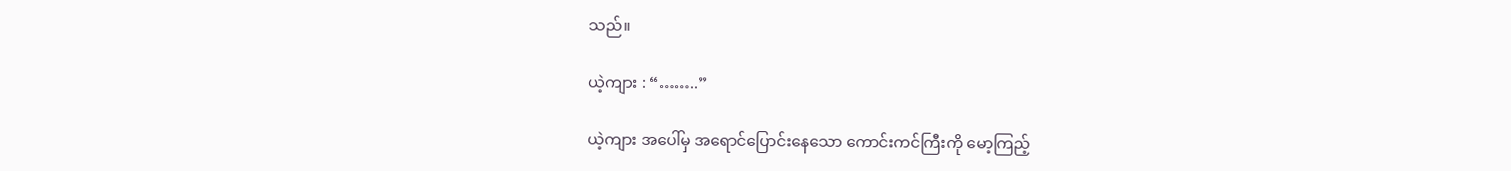သည်။

ယဲ့ကျား : “……..”

ယဲ့ကျား အပေါ်မှ အရောင်ပြောင်းနေသော ကောင်းကင်ကြီးကို မော့ကြည့်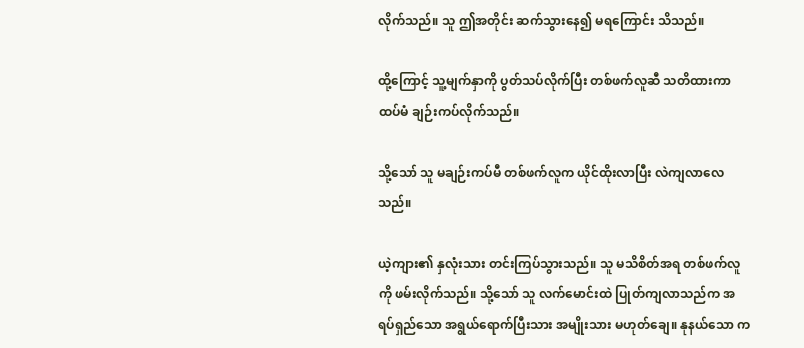လိုက်သည်။ သူ ဤအတိုင်း ဆက်သွားနေ၍ မရကြောင်း သိသည်။

ထို့ကြောင့် သူ့မျက်နှာကို ပွတ်သပ်လိုက်ပြီး တစ်ဖက်လူဆီ သတိထားကာ ထပ်မံ ချဉ်းကပ်လိုက်သည်။

သို့‌သော် သူ မချဉ်းကပ်မီ တစ်ဖက်လူက ယိုင်ထိုးလာပြီး လဲကျလာလေသည်။

ယဲ့ကျား၏ နှလုံးသား တင်းကြပ်သွားသည်။ သူ မသိစိတ်အရ တစ်ဖက်လူကို ဖမ်းလိုက်သည်။ သို့သော် သူ လက်မောင်းထဲ ပြုတ်ကျလာသည်က အရပ်ရှည်သော အရွယ်ရောက်ပြီးသား အမျိုးသား မဟုတ်ချေ။ နုနယ်သော က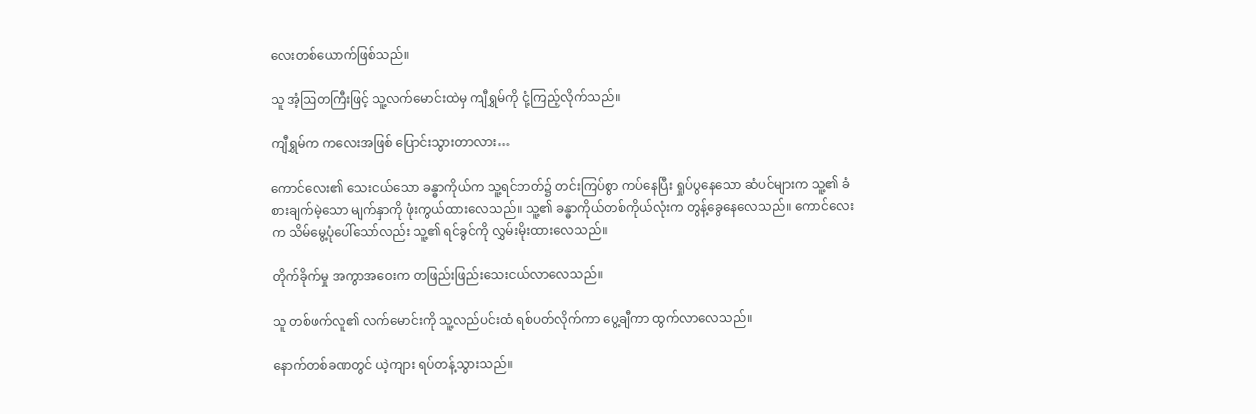လေးတစ်ယောက်ဖြစ်သည်။

သူ အံ့ဩတကြီးဖြင့် သူ့လက်မောင်းထဲမှ ကျီရွှမ်ကို ငုံ့ကြည့်လိုက်သည်။

ကျီရွှမ်က ကလေးအဖြစ် ပြောင်းသွားတာလား…

ကောင်လေး၏ သေးငယ်သော ခန္ဓာကိုယ်က သူ့ရင်ဘတ်၌ တင်းကြပ်စွာ ကပ်နေပြီး ရှုပ်ပွနေသော ဆံပင်များက သူ့၏ ခံစားချက်မဲ့သော မျက်နှာကို ဖုံးကွယ်ထားလေသည်။ သူ့၏ ခန္ဓာကိုယ်တစ်ကိုယ်လုံးက တွန့်ခွေနေလေသည်။ ကောင်လေးက သိမ်မွေ့ပုံပေါ်သော်လည်း သူ့၏ ရင်ခွင်ကို လွှမ်းမိုးထားလေသည်။

တိုက်ခိုက်မှု အကွာအဝေးက တဖြည်းဖြည်းသေးငယ်လာလေသည်။

သူ တစ်ဖက်လူ၏ လက်မောင်းကို သူ့လည်ပင်းထံ ရစ်ပတ်လိုက်ကာ ပွေ့ချီကာ ထွက်လာလေသည်။

နောက်တစ်ခဏတွင် ယဲ့ကျား ရပ်တန့်သွားသည်။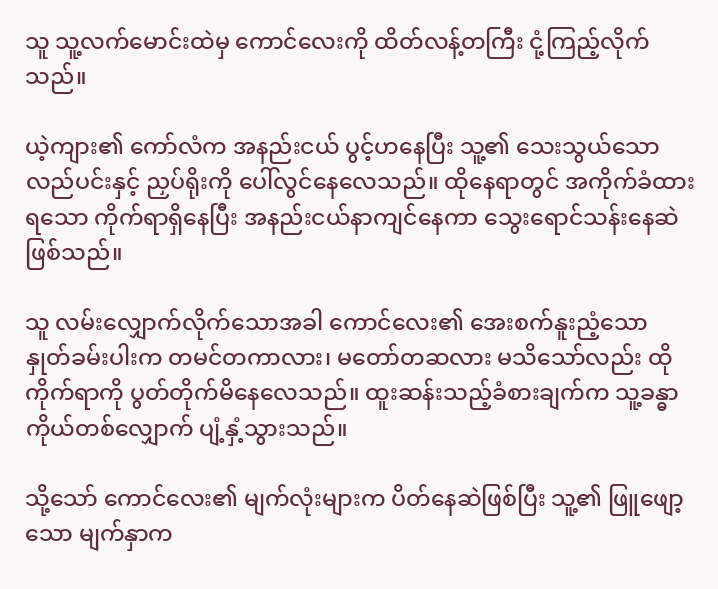သူ သူ့လက်မောင်းထဲမှ ကောင်လေးကို ထိတ်လန့်တကြီး ငုံ့ကြည့်လိုက်သည်။

ယဲ့ကျား၏ ကော်လံက အနည်းငယ် ပွင့်ဟနေပြီး သူ့၏ သေးသွယ်သော လည်ပင်းနှင့် ညှပ်ရိုးကို ပေါ်လွင်နေလေသည်။ ထိုနေရာတွင် အကိုက်ခံထားရသော ကိုက်ရာရှိနေပြီး အနည်းငယ်နာကျင်နေကာ သွေးရောင်သန်းနေဆဲဖြစ်သည်။

သူ လမ်းလျှောက်လိုက်သောအခါ ကောင်လေး၏ အေးစက်နူးညံ့သော နှုတ်ခမ်းပါးက တမင်တကာလား၊ မတော်တဆလား မသိသော်လည်း ထိုကိုက်ရာကို ပွတ်တိုက်မိနေလေသည်။ ထူးဆန်းသည့်ခံစားချက်က သူ့ခန္ဓာကိုယ်တစ်လျှောက် ပျံ့နှံ့သွားသည်။

သို့သော် ကောင်လေး၏ မျက်လုံးများက ပိတ်နေဆဲဖြစ်ပြီး သူ့၏ ဖြူ‌ဖျော့သော မျက်နှာက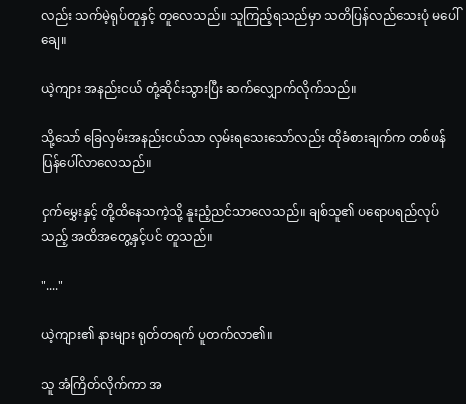လည်း သက်မဲ့ရုပ်တူနှင့် တူလေသည်။ သူကြည့်ရသည်မှာ သတိပြန်လည်သေးပုံ ‌မပေါ်ချေ။

ယဲ့ကျား အနည်းငယ် တုံ့ဆိုင်းသွားပြီး ဆက်လျှောက်လိုက်သည်။

သို့သော် ခြေလှမ်းအနည်းငယ်သာ လှမ်းရသေးသော်လည်း ထိုခံစားချက်က တစ်ဖန် ပြန်ပေါ်လာလေသည်။

ငှက်မွှေးနှင့် တို့ထိနေသကဲ့သို့ နူးညံ့ညင်သာလေသည်။ ချစ်သူ၏ ပရောပရည်လုပ်သည့် အထိအတွေ့နှင့်ပင် တူသည်။

"...."

ယဲ့ကျား၏ နားများ ရုတ်တရက် ပူတက်လာ၏။

သူ အံကြိတ်လိုက်ကာ အ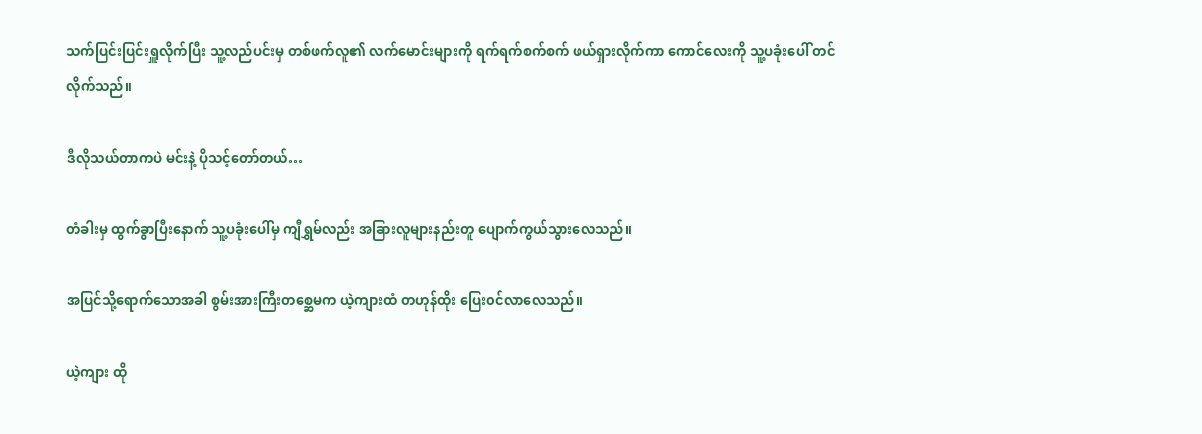သက်ပြင်းပြင်းရှူလိုက်ပြီး သူ့လည်ပင်းမှ တစ်ဖက်လူ၏ လက်မောင်းများကို ရက်ရက်စက်စက် ဖယ်ရှားလိုက်ကာ ကောင်လေးကို သူ့ပခုံးပေါ် တင်လိုက်သည်။

ဒီလိုသယ်တာကပဲ မင်းနဲ့ ပိုသင့်တော်တယ်…

တံခါးမှ ထွက်ခွာပြီးနောက် သူ့ပခုံးပေါ်မှ ကျီရွှမ်လည်း အခြားလူများနည်းတူ ပျောက်ကွယ်သွားလေသည်။

အပြင်သို့ရောက်သောအခါ စွမ်းအားကြီးတစ္ဆေမက ယဲ့ကျားထံ တဟုန်ထိုး ပြေး၀င်လာလေသည်။

ယဲ့ကျား ထို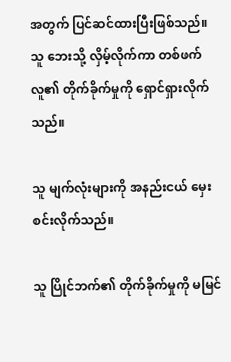အတွက် ပြင်ဆင်ထားပြီးဖြစ်သည်။ သူ ဘေးသို့ လှိမ့်လိုက်ကာ တစ်ဖက်လူ၏ တိုက်ခိုက်မှုကို ရှောင်ရှားလိုက်သည်။

သူ မျက်လုံးများကို အနည်းငယ် မှေးစင်းလိုက်သည်။

သူ ပြိုင်ဘက်၏ တိုက်ခိုက်မှုကို မမြင်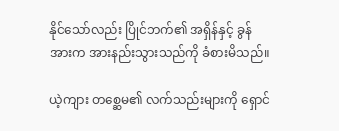နိုင်သော်လည်း ပြိုင်ဘက်၏ အရှိန်နှင့် ခွန်အားက အားနည်းသွားသည်ကို ခံစားမိသည်။

ယဲ့ကျား တစ္ဆေမ၏ လက်သည်းများကို ရှောင်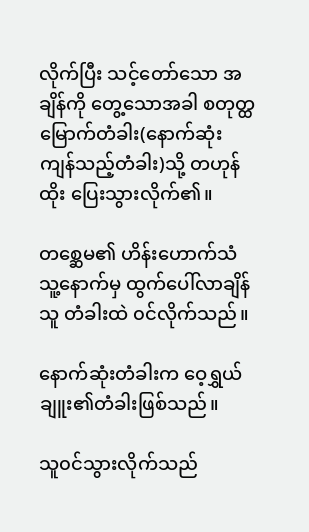လိုက်ပြီး သင့်တော်သော အချိန်ကို တွေ့သောအခါ စတုတ္ထမြောက်တံခါး(နောက်ဆုံးကျန်သည့်တံခါး)သို့ တဟုန်ထိုး ပြေးသွားလိုက်၏။

တစ္ဆေမ၏ ဟိန်းဟောက်သံ သူ့နောက်မှ ထွက်ပေါ်လာချိန် သူ တံခါးထဲ ၀င်လိုက်သည်။

နောက်ဆုံးတံခါးက ဝေ့ရွှယ်ချူး၏တံခါးဖြစ်သည်။

သူ၀င်သွားလိုက်သည်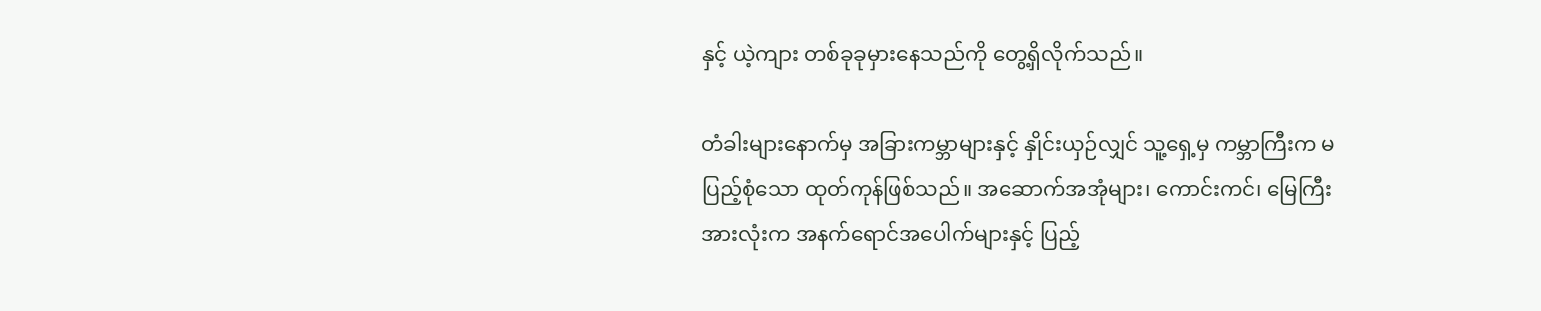နှင့် ယဲ့ကျား တစ်ခုခုမှားနေသည်ကို တွေ့ရှိလိုက်သည်။

တံခါးများနောက်မှ အခြားကမ္ဘာများနှင့် နှိုင်းယှဉ်လျှင် သူ့ရှေ့မှ ကမ္ဘာကြီးက မပြည့်စုံသော ထုတ်ကုန်ဖြစ်သည်။ အ‌‌ဆောက်အအုံများ၊ ကောင်းကင်၊ မြေကြီး အားလုံးက အနက်ရောင်အပေါက်များနှင့် ပြည့်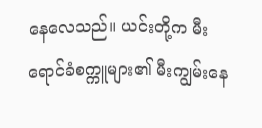နေလေသည်။ ယင်းတို့က မီးရောင်ခံစက္ကူများ၏ မီးကျွမ်းနေ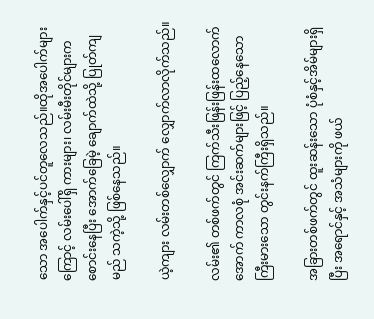သော အပေါက်နှင့်ပင်တူလေသည်။ထိုအပေါက်များကြောင့် လမ်းပေါ်ရှိ ကားများ၊ လမ်းမီးတိုင်များက စောင်းနေပြီး အောက်ခြေမဲ့ ချောက်ထဲသို့ ပြုတ်ကျမည် သကဲ့သို့ ဖြစ်နေသည်။

ယဲ့ကျား လမ်းတစ်လျှောက် လျှောက်လာလိုက်သည်။

လမ်း၏ တစ်ဖက်တွင် ကြက်သီးဖြန်းဖြန်းထလောက်အောက် ကာလစုံ အင်းဆက်များဖြင့် ပြည့်နေသော ကြီးမားသော တွင်းနက်ကြီးရှိသည်။

အခြားတစ်ဖက်တွင် ထူးဆန်းသော ပုံစံနှင့်အိမ်များရှိပြီး အရောင်နှင့် အသံများကို ဖယ်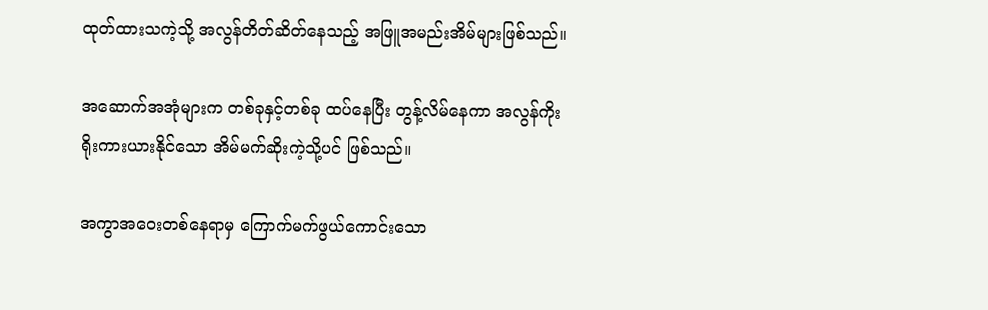ထုတ်ထားသကဲ့သို့ အလွန်တိတ်ဆိတ်နေသည့် အဖြူအမည်းအိမ်များဖြစ်သည်။

အဆောက်အအုံများက တစ်ခုနှင့်တစ်ခု ထပ်နေပြီး တွန့်လိမ်နေကာ အလွန်ကိုးရိုးကားယားနိုင်သော အိမ်မက်ဆိုးကဲ့သို့ပင် ဖြစ်သည်။

အကွာအဝေးတစ်နေရာမှ ကြောက်မက်ဖွယ်ကောင်းသော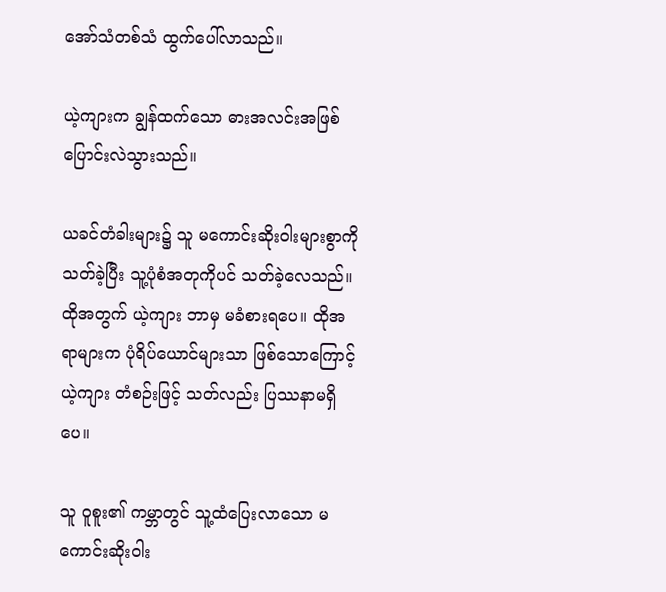အော်သံတစ်သံ ထွက်ပေါ်လာသည်။

ယဲ့ကျားက ချွန်ထက်သော ဓားအလင်းအဖြစ်ပြောင်းလဲသွားသည်။

ယခင်တံခါးများ၌ သူ မကောင်းဆိုးဝါးများစွာကို သတ်ခဲ့ပြီး သူ့ပုံစံအတုကိုပင် သတ်ခဲ့လေသည်။ ထိုအတွက် ယဲ့ကျား ဘာမှ မခံစားရပေ။ ထိုအရာများက ပုံရိပ်ယောင်များသာ ဖြစ်သောကြောင့် ယဲ့ကျား တံစဉ်းဖြင့် သတ်လည်း ပြဿနာမရှိပေ။

သူ ဝူစူး၏ ကမ္ဘာတွင် သူ့ထံပြေးလာသော မကောင်းဆိုးဝါး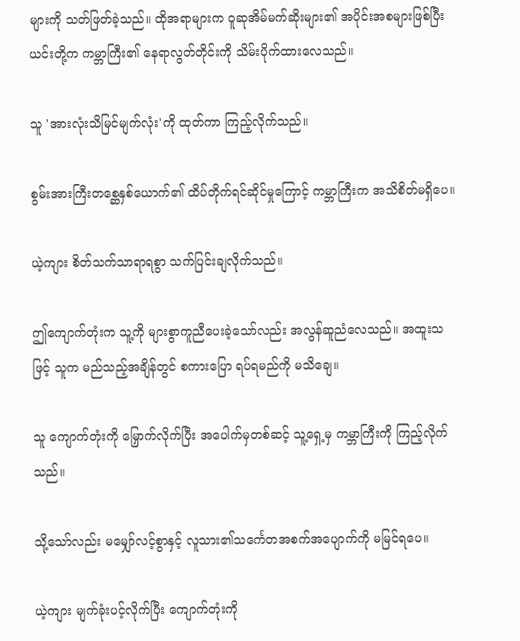များကို သတ်ဖြတ်ခဲ့သည်။ ထိုအရာများက ဝူဆုအိမ်မက်ဆိုးများ၏ အပိုင်းအစများဖြစ်ပြီး ယင်းတို့က ကမ္ဘာကြီး၏ နေရာလွတ်တိုင်းကို သိမ်းပိုက်ထားလေသည်။

သူ 'အားလုံးသိမြင်မျက်လုံး'ကို ထုတ်ကာ ကြည့်လိုက်သည်။

စွမ်းအားကြီးတစ္ဆေနှစ်‌ယောက်၏ ထိပ်တိုက်ရင်ဆိုင်မှုကြောင့် ကမ္ဘာကြီးက အသိစိတ်မရှိပေ။

ယဲ့ကျား စိတ်သက်သာရာရစွာ သက်ပြင်းချလိုက်သည်။

ဤကျောက်တုံးက သူ့ကို များစွာကူညီပေးခဲ့သော်လည်း အလွန်ဆူညံလေသည်။ အထူးသဖြင့် သူက မည်သည့်အချိန်တွင် စကားပြော ရပ်ရမည်ကို မသိချေ။

သူ ကျောက်တုံးကို မြှောက်လိုက်ပြီး အပေါက်မှတစ်ဆင့် သူ့ရှေ့မှ ကမ္ဘာကြီးကို ကြည့်လိုက်သည်။

သို့သော်လည်း မမျှော်လင့်စွာနှင့် လူသား၏သင်္ကေတအစက်အပျောက်ကို မမြင်ရပေ။

ယဲ့ကျား မျက်ခုံးပင့်လိုက်ပြီး ကျောက်တုံးကို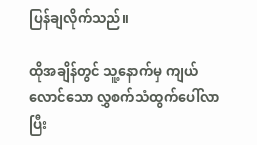ပြန်ချလိုက်သည်။

ထိုအချိန်တွင် သူ့နောက်မှ ကျယ်လောင်သော လွှစက်သံထွက်ပေါ်လာပြီး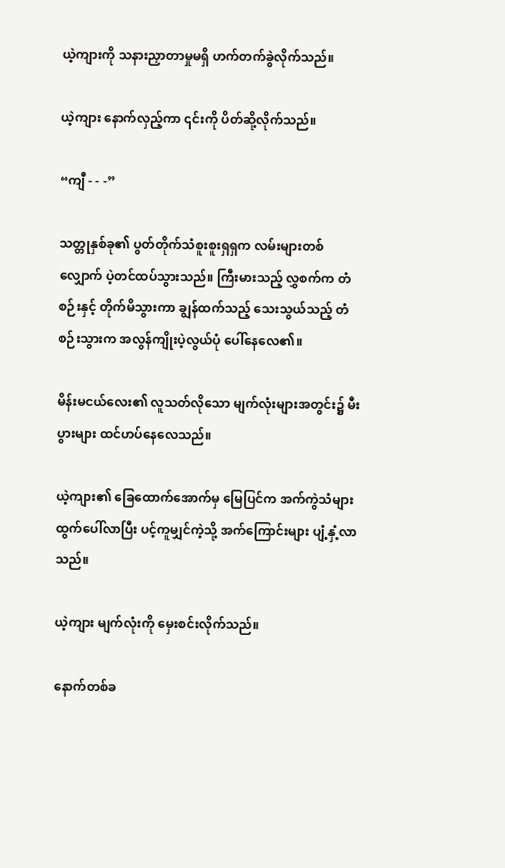ယဲ့ကျားကို သနားညှာတာမှုမရှိ ဟက်တက်ခွဲလိုက်သည်။

ယဲ့ကျား နောက်လှည့်ကာ ၎င်းကို ပိတ်ဆို့လိုက်သည်။

“ကျီ - - -”

သတ္တုနှစ်ခု၏ ပွတ်တိုက်သံစူးစူးရှရှက လမ်းများတစ်လျှောက် ပဲ့တင်ထပ်သွားသည်။ ကြီးမားသည့် လွှစက်က တံစဉ်းနှင့် တိုက်မိသွားကာ ချွန်ထက်သည့် သေးသွယ်သည့် တံစဉ်းသွားက အလွန်ကျိုးပဲ့လွယ်ပုံ ပေါ်နေလေ၏။

မိန်းမငယ်လေး၏ လူသတ်လိုသော မျက်လုံးများအတွင်း၌ မီးပွားများ ထင်ဟပ်နေလေသည်။

ယဲ့ကျား၏ ခြေထောက်အောက်မှ မြေပြင်က အက်ကွဲသံများ ထွက်ပေါ်လာပြီး ပင့်ကူမျှင်ကဲ့သို့ အက်ကြောင်းများ ပျံ့နှံ့လာသည်။

ယဲ့ကျား မျက်လုံးကို မှေးစင်းလိုက်သည်။

နောက်တစ်ခ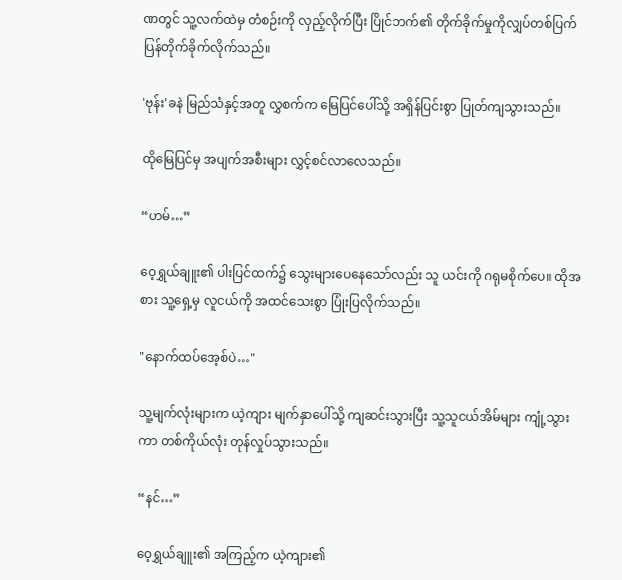ဏတွင် သူ့လက်ထဲမှ တံစဉ်းကို လှည့်လိုက်ပြီး ပြိုင်ဘက်၏ တိုက်ခိုက်မှုကိုလျှပ်တစ်ပြက် ပြန်တိုက်ခိုက်လိုက်သည်။

'ဗုန်း'ခနဲ မြည်သံနှင့်အတူ လွှစက်က မြေပြင်ပေါ်သို့ အရှိန်ပြင်းစွာ ပြုတ်ကျသွားသည်။

ထိုမြေပြင်မှ အပျက်အစီးများ လွှင့်စင်လာလေသည်။

“ဟမ်…”

ဝေ့ရွှယ်ချူး၏ ပါးပြင်ထက်၌ သွေးများပေနေသော်လည်း သူ ယင်းကို ဂရုမစိုက်ပေ။ ထိုအစား သူ့ရှေ့မှ လူငယ်ကို အထင်သေးစွာ ပြုံးပြလိုက်သည်။

"နောက်ထပ်အေ့စ်ပဲ…"

သူ့မျက်လုံးများက ယဲ့ကျား မျက်နှာပေါ်သို့ ကျဆင်းသွားပြီး သူ့သူငယ်အိမ်များ ကျုံ့သွားကာ တစ်ကိုယ်လုံး တုန်လှုပ်သွားသည်။

“နင်…”

ဝေ့ရွှယ်ချူး၏ အကြည့်က ယဲ့ကျား၏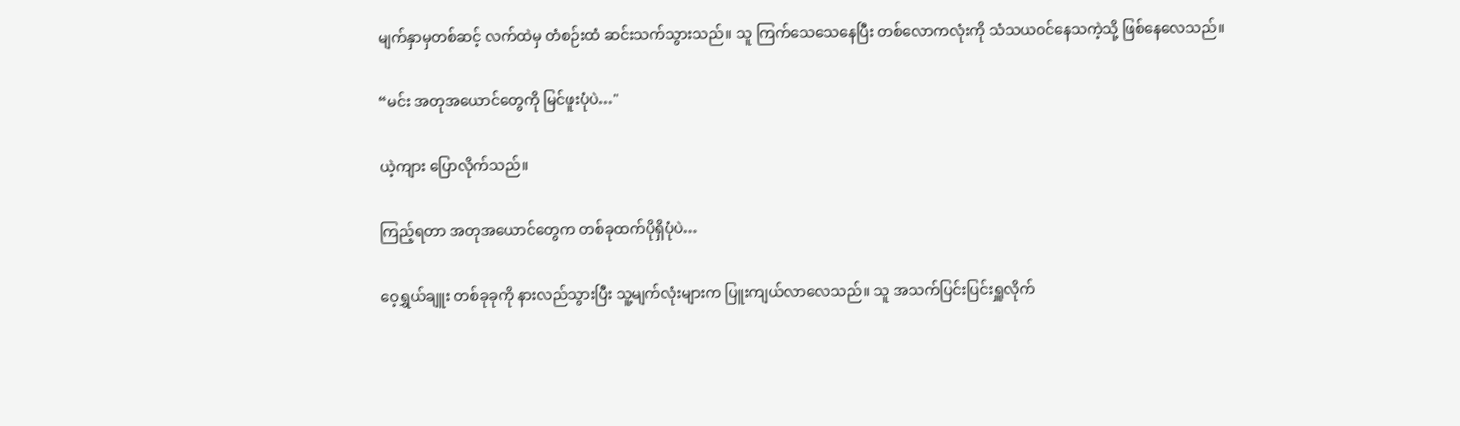မျက်နှာမှတစ်ဆင့် လက်ထဲမှ တံစဉ်းထံ ဆင်းသက်သွားသည်။ သူ ကြက်သေသေနေပြီး တစ်လောကလုံးကို သံသယ၀င်နေသကဲ့သို့ ဖြစ်နေလေသည်။

“မင်း အတုအယောင်တွေကို မြင်ဖူးပုံပဲ…"

ယဲ့ကျား ပြောလိုက်သည်။

ကြည့်ရတာ အတုအယောင်တွေက တစ်ခုထက်ပိုရှိပုံပဲ…

ဝေ့ရွှယ်ချူး တစ်ခုခုကို နားလည်သွားပြီး သူ့မျက်လုံးများက ပြူးကျယ်လာလေသည်။ သူ အသက်ပြင်းပြင်းရှူလိုက်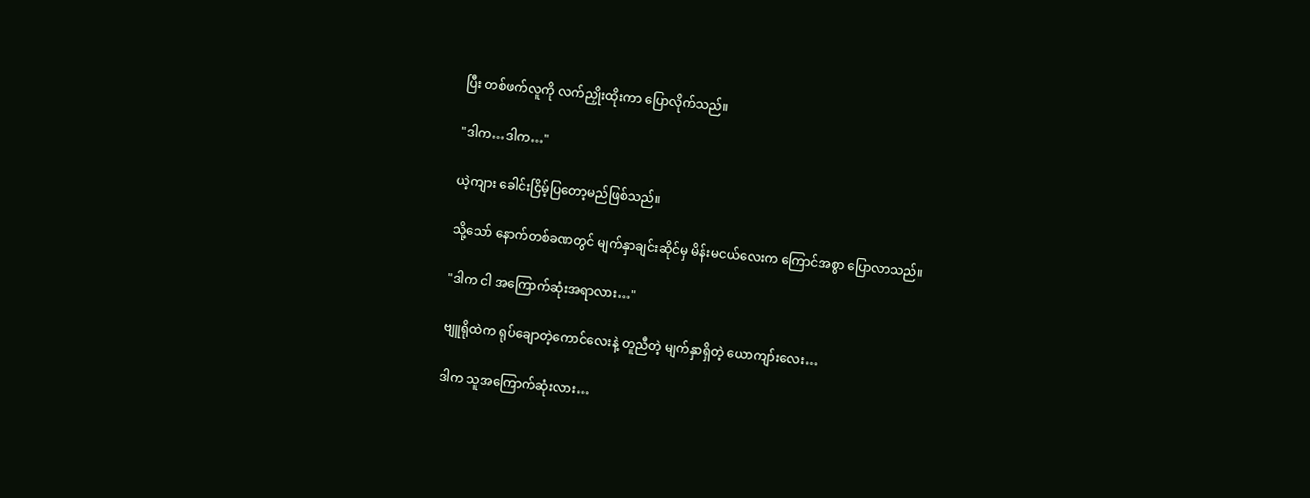ပြီး တစ်ဖက်လူကို လက်ညှိုးထိုးကာ ပြောလိုက်သည်။

"ဒါက…ဒါက…"

ယဲ့ကျား ခေါင်းငြိမ့်ပြတော့မည်ဖြစ်သည်။

သို့သော် နောက်တစ်ခဏတွင် မျက်နှာချင်းဆိုင်မှ မိန်းမ‌ငယ်လေးက ကြောင်အစွာ ပြောလာသည်။

"ဒါက ငါ အကြောက်ဆုံးအရာလား…"

ဗျူရိုထဲက ရုပ်ချောတဲ့ကောင်လေးနဲ့ တူညီတဲ့ မျက်နှာရှိတဲ့ ယောကျာ်းလေး…

ဒါက သူအကြောက်ဆုံးလား…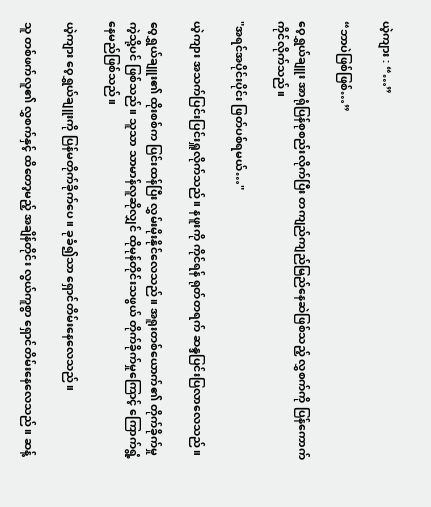ယဲ့ကျား : “…”

“ဘာပဲဖြစ်ဖြစ်…”

ဝေ့ရွှယ်ချူး အာရုံပြန်စုစည်းလိုက်ပြီး တကျည်ကျည်မြည်နေဆဲဖြစ်သည့် လွှစက်ကို ပြန်ကောက်ကိုင်လိုက်သည်။

"အရင်အပိုင်းပိုင်း ဖြတ်ပစ်ရမယ်…"

ယဲ့ကျား အသက်ပြင်းပြင်းရှူလိုက်သည်။ နဖူးကို ကိုင်ရန် ရုတ်တရက် ဆန္ဒပြင်းပြလာလေသည်။

ဝေ့ရွှယ်ချူး၏ ထိုးစစ်က ပြင်းထန်ပြီး လွှမ်းမိုးနိုင်လေသည်။ အရူးတစ်ယောက်၏ တိုက်ခိုက်မှုကဲ့သို့ပင် ဖြစ်သည်။ သူသာ သာမာန်လူဆိုလျှင် ထိုမုန်တိုင်းသဖွယ် တိုက်ခိုက်မှုကြောင့် ကြောက်ရွံ့နေမည်ဖြစ်သည်။

ယဲ့ကျား ဝေ့ရွှယ်ချူးကို ပြန်မတိုက်ခိုက်ပေ။ ခုခံ၍သာ ရှောင်တိမ်းနေလေသည်။

သူ တစ်ဖက်လူ၏ လွှစက်နှင့် ထိတော့မည့် အချိန်တိုင်း လွယ်ကူစွာ ရှောင်တိမ်းနေလေသည်။ ဆန့်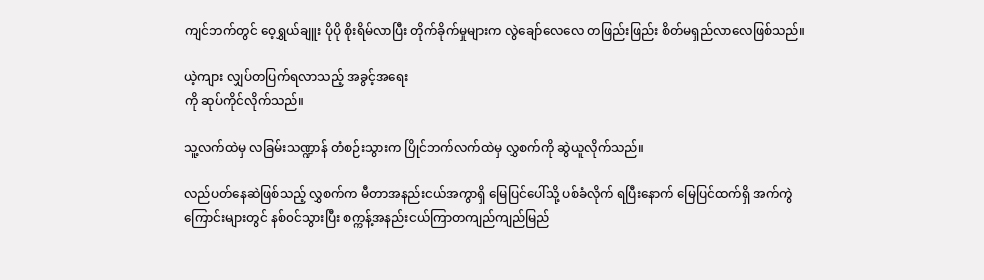ကျင်ဘက်တွင် ဝေ့ရွှယ်ချူး ပိုပို စိုးရိမ်လာပြီး တိုက်ခိုက်မှုများက လွဲချော်လေလေ တဖြည်းဖြည်း စိတ်မရှည်လာလေဖြစ်သည်။

ယဲ့ကျား လျှပ်တပြက်ရလာသည့် အခွင့်အရေး
ကို ဆုပ်ကိုင်လိုက်သည်။

သူ့လက်ထဲမှ လခြမ်းသဏ္ဍာန် တံစဉ်းသွားက ပြိုင်ဘက်လက်ထဲမှ လွှစက်ကို ဆွဲယူလိုက်သည်။

လည်ပတ်နေဆဲဖြစ်သည့် လွှစက်က မီတာအနည်းငယ်အကွာရှိ မြေပြင်ပေါ်သို့ ပစ်ခံလိုက် ရပြီးနောက် မြေပြင်ထက်ရှိ အက်ကွဲကြောင်းများတွင် နစ်၀င်သွားပြီး စက္ကန့်အနည်းငယ်ကြာတကျည်ကျည်မြည်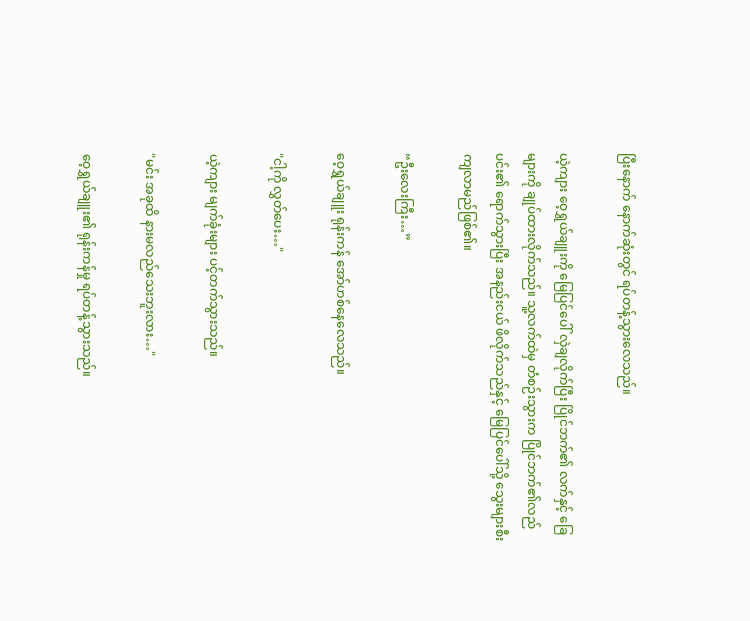ပြီးနောက် နောက်ဆုံးတွင် ရပ်တန့်သွားလေသည်။

ယဲ့ကျား ဝေ့ရွှယ်ချူးကို မြေပြင်ပေါ် လှဲချလိုက်ပြီး ပြိုင်ဘက်၏ လက်နှင့် ခြေများကို ချုပ်ထားလိုက်သည်။ သူ့လက်ထဲမှ တံစဉ်းသွားက ပြိုင်ဘက်၏လည်ပင်း၏ ရောက်သွားပြီး အနည်းငယ် ဖိလိုက်သည်နှင့် မြေပြင်ပေါ်သို့ သွေးများစီးကျလာမည်ဖြစ်၏။

“ဦးလေးကြီး…”

ဝေ့ရွှယ်ချူး ရုန်းကန် အော်ဟစ်နေလေသည်။

"ငါ့ကို လွှတ်ပေး…"

ယဲ့ကျား မျက်ခုံးများ ပင့်တက်သွားသည်။

"မင်း အခုထိ နားမလည်သေးဘူးလား…"

ဝေ့ရွှယ်ချူး၏ ရုန်းကန်မှု ရပ်တန့်သွားသည်။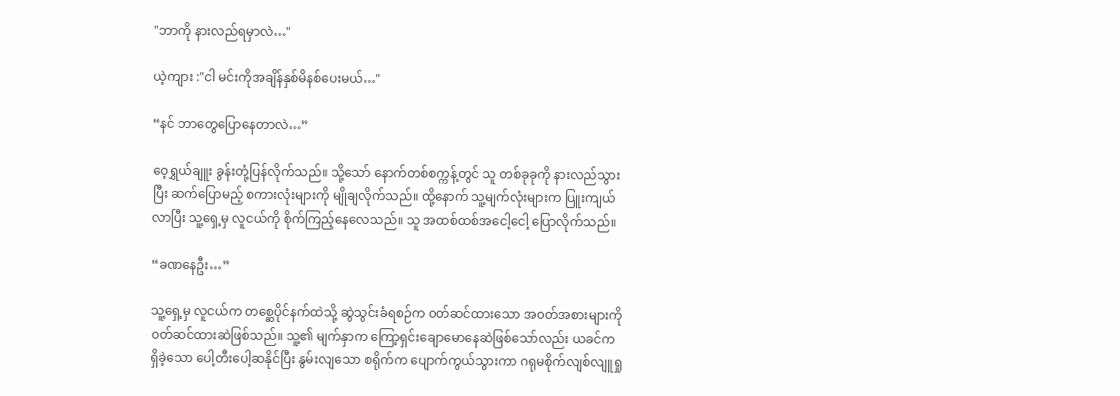"ဘာကို နားလည်ရမှာလဲ…"

ယဲ့ကျား :"ငါ မင်းကိုအချိန်နှစ်မိနစ်ပေးမယ်…"

“နင် ဘာတွေပြောနေတာလဲ…”

ဝေ့ရွှယ်ချူး ခွန်းတုံ့ပြန်လိုက်သည်။ သို့သော် နောက်တစ်စက္ကန့်တွင် သူ တစ်ခုခုကို နားလည်သွားပြီး ဆက်ပြောမည့် စကားလုံးများကို မျိုချလိုက်သည်။ ထို့နောက် သူ့မျက်လုံးများက ပြူးကျယ်လာပြီး သူ့ရှေ့မှ လူငယ်ကို စိုက်ကြည့်နေလေသည်။ သူ အထစ်ထစ်အငေါ့ငေါ့ ပြောလိုက်သည်။

“ခဏနေဦး…”

သူ့ရှေ့မှ လူငယ်က တစ္ဆေပိုင်နက်ထဲသို့ ဆွဲသွင်းခံရစဉ်က ၀တ်ဆင်ထားသော အ၀တ်အစားများကို ၀တ်ဆင်ထားဆဲဖြစ်သည်။ သူ့၏ မျက်နှာက ကြော့ရှင်းချောမောနေဆဲဖြစ်သော်လည်း ယခင်က ရှိခဲ့သော ပေါ့တီးပေါ့ဆနိုင်ပြီး နွမ်းလျသော စရိုက်က ပျောက်ကွယ်သွားကာ ဂရုမစိုက်‌လျစ်လျူရှု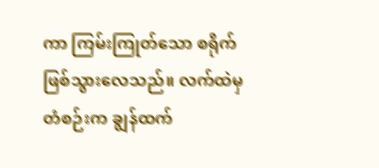ကာ ကြမ်းကြုတ်သော စရိုက်ဖြစ်သွားလေသည်။ လက်ထဲမှ တံစဉ်းက ချွန်ထက်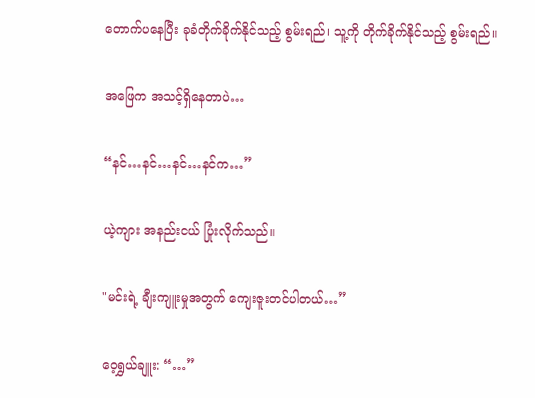တောက်ပနေပြီး ခုခံတိုက်ခိုက်နိုင်သည့် စွမ်းရည်၊ သူ့ကို တိုက်ခိုက်နိုင်သည့် စွမ်းရည်။

အဖြေက အသင့်ရှိနေတာပဲ…

“နင်…နင်…နင်…နင်က…”

ယဲ့ကျား အနည်းငယ် ပြုံးလိုက်သည်။

"မင်းရဲ့ ချီးကျူးမှုအတွက် ကျေးဇူးတင်ပါတယ်…”

ဝေ့ရွှယ်ချူး: “…”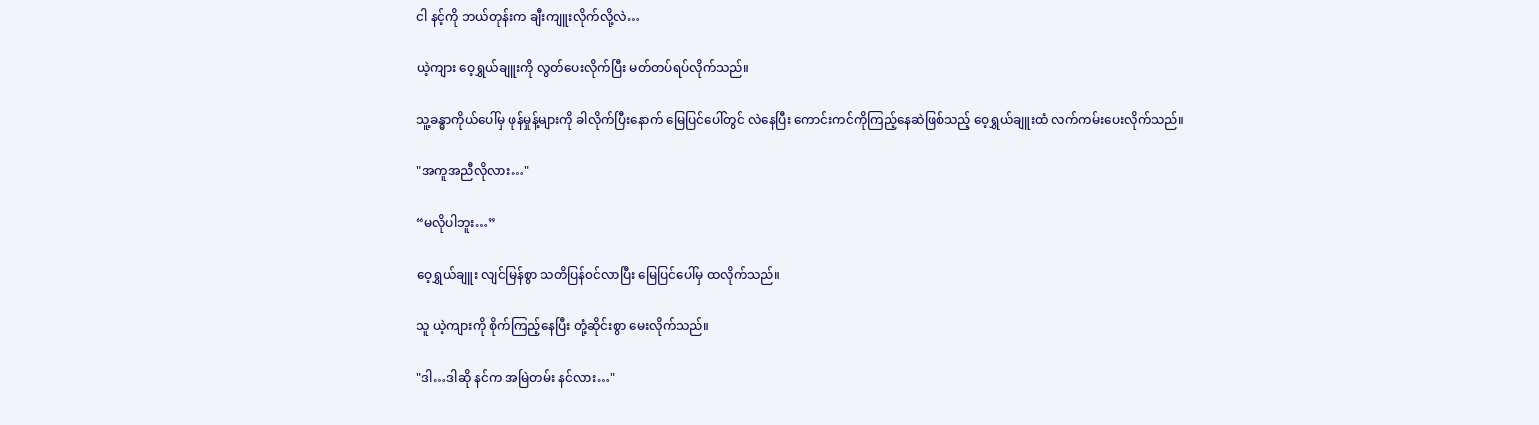ငါ နင့်ကို ဘယ်တုန်းက ချီးကျူးလိုက်လို့လဲ…

ယဲ့ကျား ဝေ့ရွှယ်ချူးကို လွတ်ပေးလိုက်ပြီး မတ်တပ်ရပ်လိုက်သည်။

သူ့ခန္ဓာကိုယ်ပေါ်မှ ဖုန်မှုန့်များကို ခါလိုက်ပြီးနောက် မြေပြင်ပေါ်တွင် လဲနေပြီး ကောင်းကင်ကိုကြည့်နေဆဲဖြစ်သည့် ဝေ့ရွှယ်ချူးထံ လက်ကမ်းပေးလိုက်သည်။

"အကူအညီလိုလား…"

“မလိုပါဘူး…”

ဝေ့ရွှယ်ချူး လျင်မြန်စွာ သတိပြန်၀င်လာပြီး ‌မြေပြင်ပေါ်မှ ထလိုက်သည်။

သူ ယဲ့ကျားကို စိုက်ကြည့်နေပြီး တုံ့ဆိုင်းစွာ မေးလိုက်သည်။

"ဒါ…ဒါဆို နင်က အမြဲတမ်း နင်လား…"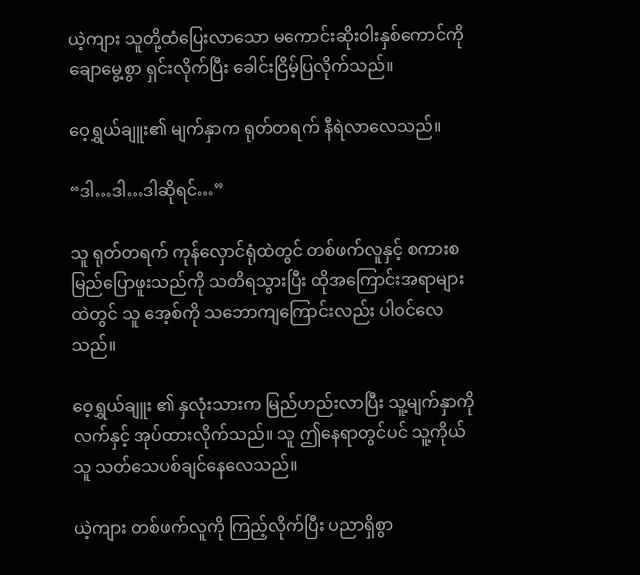ယဲ့ကျား သူတို့ထံပြေးလာသော မကောင်းဆိုးဝါးနှစ်ကောင်ကို ချောမွေ့စွာ ရှင်းလိုက်ပြီး ခေါင်းငြိမ့်ပြလိုက်သည်။

ဝေ့ရွှယ်ချူး၏ မျက်နှာက ရုတ်တရက် နီရဲလာလေသည်။

“ဒါ…ဒါ…ဒါဆိုရင်…”

သူ ရုတ်တရက် ကုန်လှောင်ရုံထဲတွင် တစ်ဖက်လူနှင့် စကားစမြည်ပြောဖူးသည်ကို သတိရသွားပြီး ထိုအကြောင်းအရာများထဲတွင် သူ အေ့စ်ကို သဘောကျကြောင်းလည်း ပါ၀င်လေသည်။

ဝေ့ရွှယ်ချူး ၏ နှလုံးသားက မြည်ဟည်းလာပြီး သူ့မျက်နှာကို လက်နှင့် အုပ်ထားလိုက်သည်။ သူ ဤနေရာတွင်ပင် သူ့ကိုယ်သူ သတ်သေပစ်ချင်နေလေသည်။

ယဲ့ကျား တစ်ဖက်လူကို ကြည့်လိုက်ပြီး ပညာရှိစွာ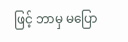ဖြင့် ဘာမှ မပြော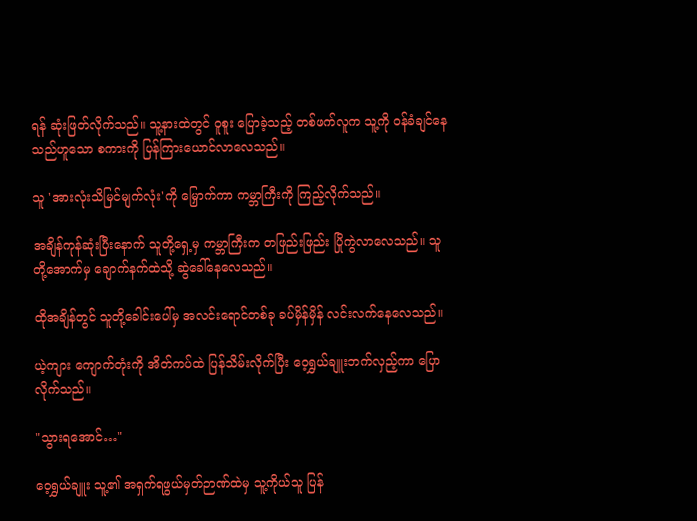ရန် ဆုံးဖြတ်လိုက်သည်။ သူ့နားထဲတွင် ဝူစူး ပြောခဲ့သည့် တစ်ဖက်လူက သူ့ကို ၀န်ခံချင်နေသည်ဟူသော စကားကို ပြန်ကြားယောင်လာလေသည်။

သူ 'အားလုံးသိမြင်မျက်လုံး'ကို မြှောက်ကာ ကမ္ဘာကြီးကို ကြည့်လိုက်သည်။

အချိန်ကုန်ဆုံးပြီးနောက် သူတို့ရှေ့မှ ကမ္ဘာကြီးက တဖြည်းဖြည်း ပြိုကွဲလာလေသည်။ သူတို့အောက်မှ ချောက်နက်ထဲသို့ ဆွဲခေါ်နေလေသည်။

ထိုအချိန်တွင် သူတို့ခေါင်းပေါ်မှ အလင်းရောင်တစ်ခု ခပ်မှိန်မှိန် လင်းလက်နေလေသည်။

ယဲ့ကျား ကျောက်တုံးကို အိတ်ကပ်ထဲ ပြန်သိမ်းလိုက်ပြီး ဝေ့ရွှယ်ချူးဘက်လှည့်ကာ ပြောလိုက်သည်။

"သွားရအောင်…"

ဝေ့ရွှယ်ချူး သူ့၏ အရှက်ရဖွယ်မှတ်ဉာဏ်ထဲမှ သူ့ကိုယ်သူ ပြန်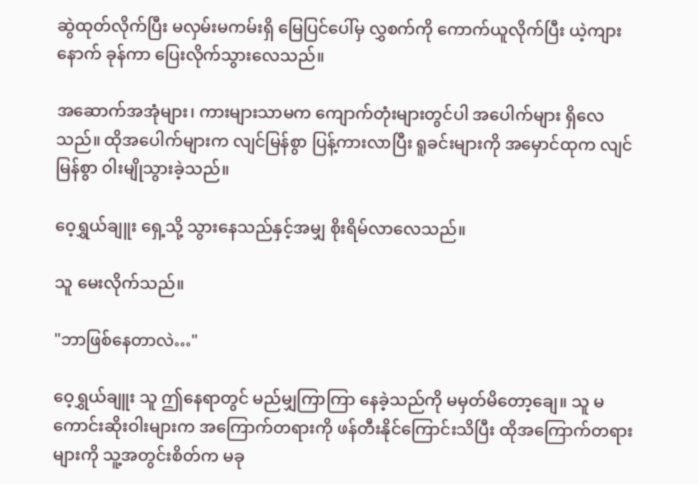ဆွဲထုတ်လိုက်ပြီး မလှမ်းမကမ်းရှိ မြေပြင်ပေါ်မှ လွှစက်ကို ကောက်ယူလိုက်ပြီး ယဲ့ကျားနောက် ခုန်ကာ ပြေးလိုက်သွားလေသည်။

အဆောက်အအုံများ၊ ကားများသာမက ကျောက်တုံးများတွင်ပါ အပေါက်များ ရှိလေသည်။ ထိုအပေါက်များက လျင်မြန်စွာ ပြန့်ကားလာပြီး ရူခင်းများကို အမှောင်ထုက လျင်မြန်စွာ ဝါးမျိုသွားခဲ့သည်။

ဝေ့ရွှယ်ချူး ‌ရှေ့သို့ သွားနေသည်နှင့်အမျှ စိုးရိမ်လာလေသည်။

သူ မေးလိုက်သည်။

"ဘာဖြစ်နေတာလဲ…"

ဝေ့ရွှယ်ချူး သူ ဤနေရာတွင် မည်မျှကြာကြာ နေခဲ့သည်ကို မမှတ်မိတော့ချေ။ သူ မကောင်းဆိုးဝါးများက အကြောက်တရားကို ဖန်တီးနိုင်ကြောင်းသိပြီး ထိုအကြောက်တရားများကို သူ့အတွင်းစိတ်က မခု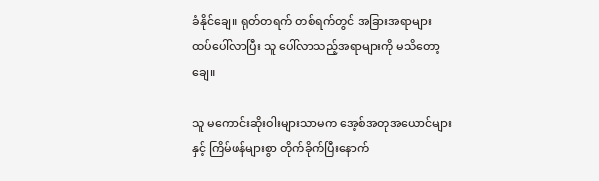ခံနိုင်ချေ။ ရုတ်တရက် တစ်ရက်တွင် အခြားအရာများ ထပ်ပေါ်လာပြီး သူ ပေါ်လာသည့်အရာများကို မသိတော့ချေ။

သူ မကောင်းဆိုးဝါးများသာမက အေ့စ်အတုအယောင်များနှင့် ကြိမ်ဖန်များစွာ တိုက်ခိုက်ပြီးနောက်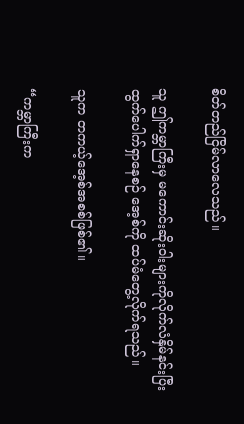စိတ်တည်ငြိမ်လာလေသည်။

သူ ဤကမ္ဘာကြီးမှ မကောင်းဆိုးဝါးများကိုလိုက်လံနှိမ်နင်းပြီး ထွက်ပေါက်ရှာနေစဉ် အေ့စ်ကို ထပ်မံတွေ့လိုက်ရသည်။

သူက တကယ့်အေ့စ်အစစ်ဖြစ်၏။

“ကမ္ဘာကြီးက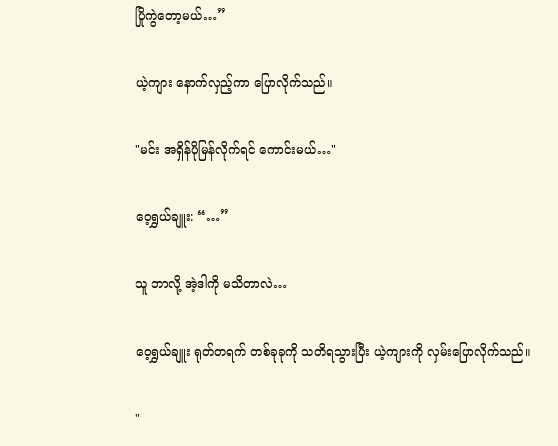ပြိုကွဲတော့မယ်…”

ယဲ့ကျား နောက်လှည့်ကာ ပြောလိုက်သည်။

"မင်း အရှိန်ပိုမြန်လိုက်ရင် ကောင်းမယ်…"

ဝေ့ရွှယ်ချူး: “…”

သူ ဘာလို့ အဲ့ဒါကို မသိတာလဲ…

ဝေ့ရွှယ်ချူး ရုတ်တရက် တစ်ခုခုကို သတိရသွားပြီး ယဲ့ကျားကို လှမ်းပြောလိုက်သည်။

"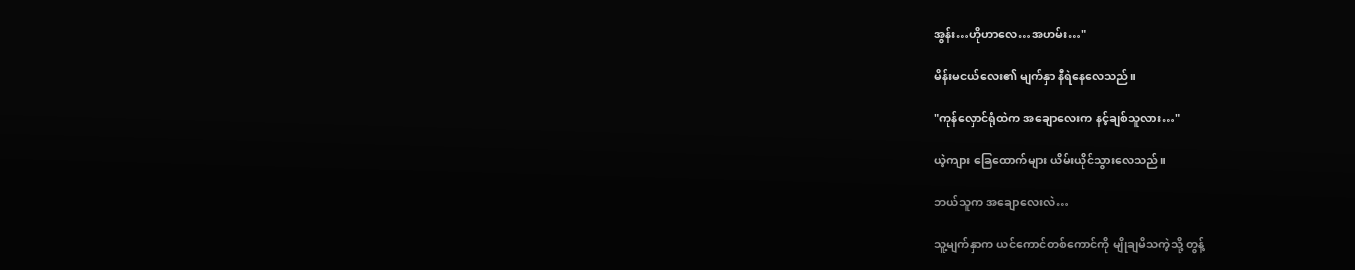အွန်း…ဟိုဟာလေ…အဟမ်း…"

မိန်းမငယ်လေး၏ မျက်နှာ နီရဲနေလေသည်။

"ကုန်လှောင်ရုံထဲက အချောလေးက နင့်ချစ်သူလား…"

ယဲ့ကျား ခြေထောက်များ ယိမ်းယိုင်သွားလေသည်။

ဘယ်သူက အချောလေးလဲ…

သူ့မျက်နှာက ယင်ကောင်တစ်ကောင်ကို မျိုချမိသကဲ့သို့ တွန့်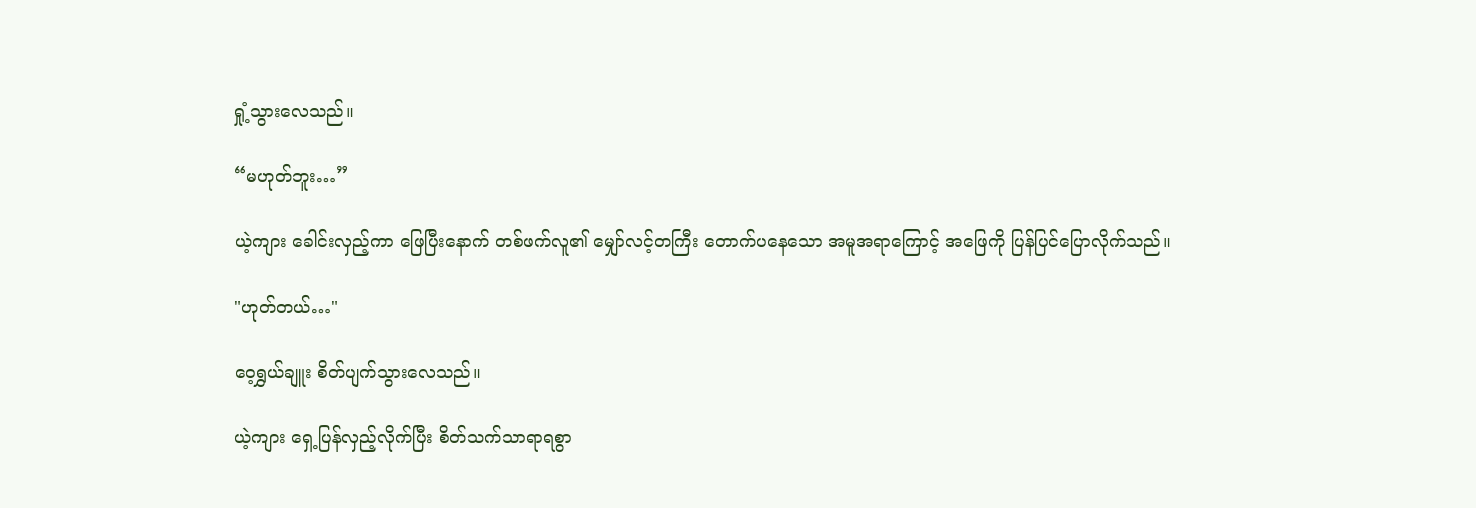ရှုံ့သွားလေသည်။

“မဟုတ်ဘူး…”

ယဲ့ကျား ခေါင်းလှည့်ကာ ဖြေပြီးနောက် တစ်ဖက်လူ၏ မျှော်လင့်တကြီး ‌တောက်ပနေသော အမူအရာကြောင့် အဖြေကို ပြန်ပြင်ပြောလိုက်သည်။

"ဟုတ်တယ်…"

ဝေ့ရွှယ်ချူး စိတ်ပျက်သွားလေသည်။

ယဲ့ကျား ရှေ့ပြန်လှည့်လိုက်ပြီး စိတ်သက်သာရာရစွာ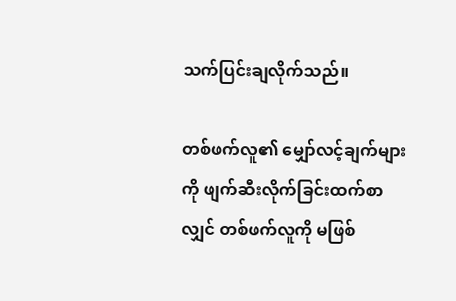သက်ပြင်းချလိုက်သည်။

တစ်ဖက်လူ၏ မျှော်လင့်ချက်များကို ဖျက်ဆီးလိုက်ခြင်းထက်စာလျှင် တစ်ဖက်လူကို မဖြစ်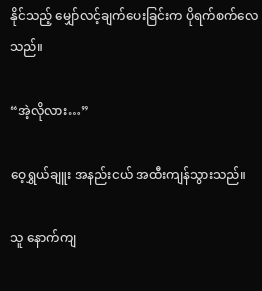နိုင်သည့် မျှော်လင့်ချက်ပေးခြင်းက ပိုရက်စက်လေသည်။

“အဲ့လိုလား…”

ဝေ့ရွှယ်ချူး အနည်းငယ် အထီးကျန်သွားသည်။

သူ နောက်ကျ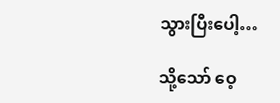သွားပြီးပေါ့…

သို့သော် ဝေ့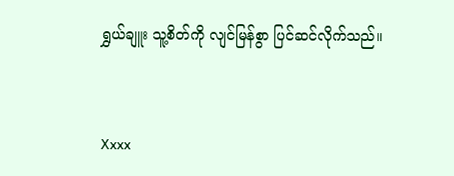ရွှယ်ချူး သူ့စိတ်ကို လျင်မြန်စွာ ပြင်ဆင်လိုက်သည်။


Xxxx